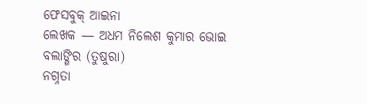ଫେସବୁକ୍ ଆଇନା
ଲେଖକ — ଅଧମ ନିଲେଶ କୁମାର ଭୋଇ
ବଲାଙ୍ଗିର (ତୁଷୁରା)
ନଗ୍ନତା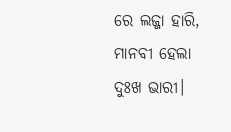ରେ ଲଜ୍ଜା ହାରି,
ମାନବୀ ହେଲା ଦୁଃଖ ଭାରୀ।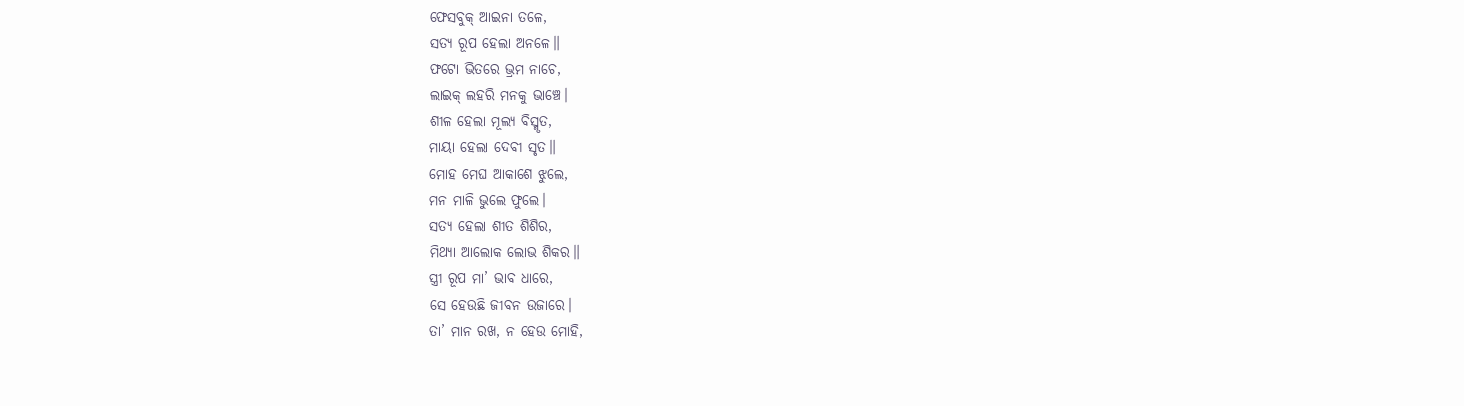ଫେସବୁକ୍ ଆଇନା ତଳେ,
ସତ୍ୟ ରୂପ ହେଲା ଅନଳେ॥
ଫଟୋ ଭିତରେ ଭ୍ରମ ନାଚେ,
ଲାଇକ୍ ଲହରି ମନକୁ ଭାଞ୍ଚେ।
ଶୀଳ ହେଲା ମୂଲ୍ୟ ବିସ୍ମୃତ,
ମାୟା ହେଲା ଦେବୀ ସୃତ॥
ମୋହ ମେଘ ଆକାଶେ ଝୁଲେ,
ମନ ମାଳି ଭୁଲେ ଫୁଲେ।
ସତ୍ୟ ହେଲା ଶୀତ ଶିଶିର,
ମିଥ୍ୟା ଆଲୋକ ଲୋଭ ଶିକର॥
ସ୍ତ୍ରୀ ରୂପ ମା’ ଭାବ ଧାରେ,
ସେ ହେଉଛି ଜୀବନ ଉଜାରେ।
ତା’ ମାନ ରଖ, ନ ହେଉ ମୋହି,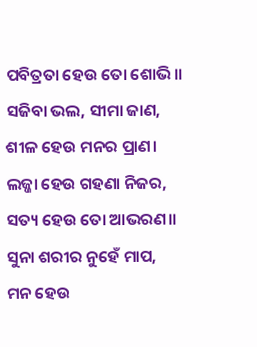ପବିତ୍ରତା ହେଉ ତୋ ଶୋଭି॥
ସଜିବା ଭଲ, ସୀମା ଜାଣ,
ଶୀଳ ହେଉ ମନର ପ୍ରାଣ।
ଲଜ୍ଜା ହେଉ ଗହଣା ନିଜର,
ସତ୍ୟ ହେଉ ତୋ ଆଭରଣ॥
ସୁନା ଶରୀର ନୁହେଁ ମାପ,
ମନ ହେଉ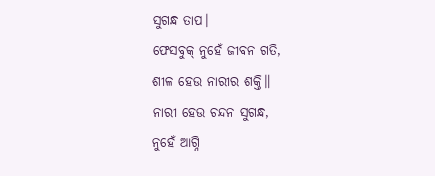ସୁଗନ୍ଧ ତାପ।
ଫେସବୁକ୍ ନୁହେଁ ଜୀବନ ଗତି,
ଶୀଳ ହେଉ ନାରୀର ଶକ୍ତି॥
ନାରୀ ହେଉ ଚନ୍ଦନ ସୁଗନ୍ଧ,
ନୁହେଁ ଆଗ୍ନି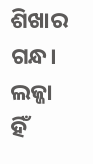ଶିଖାର ଗନ୍ଧ।
ଲଜ୍ଜା ହିଁ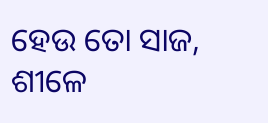ହେଉ ତୋ ସାଜ,
ଶୀଳେ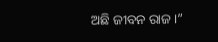ଅଛି ଜୀବନ ରାଜ।”